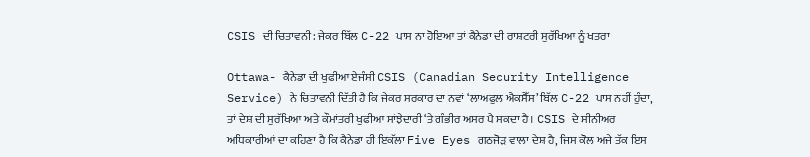CSIS ਦੀ ਚਿਤਾਵਨੀ: ਜੇਕਰ ਬਿੱਲ C-22 ਪਾਸ ਨਾ ਹੋਇਆ ਤਾਂ ਕੈਨੇਡਾ ਦੀ ਰਾਸ਼ਟਰੀ ਸੁਰੱਖਿਆ ਨੂੰ ਖਤਰਾ

Ottawa- ਕੈਨੇਡਾ ਦੀ ਖੁਫੀਆ ਏਜੰਸੀ CSIS (Canadian Security Intelligence Service) ਨੇ ਚਿਤਾਵਨੀ ਦਿੱਤੀ ਹੈ ਕਿ ਜੇਕਰ ਸਰਕਾਰ ਦਾ ਨਵਾਂ ‘ਲਾਅਫੁਲ ਐਕਸੈੱਸ’ ਬਿੱਲ C-22 ਪਾਸ ਨਹੀਂ ਹੁੰਦਾ, ਤਾਂ ਦੇਸ਼ ਦੀ ਸੁਰੱਖਿਆ ਅਤੇ ਕੌਮਾਂਤਰੀ ਖੁਫੀਆ ਸਾਂਝੇਦਾਰੀ ‘ਤੇ ਗੰਭੀਰ ਅਸਰ ਪੈ ਸਕਦਾ ਹੈ। CSIS ਦੇ ਸੀਨੀਅਰ ਅਧਿਕਾਰੀਆਂ ਦਾ ਕਹਿਣਾ ਹੈ ਕਿ ਕੈਨੇਡਾ ਹੀ ਇਕੱਲਾ Five Eyes ਗਠਜੋੜ ਵਾਲਾ ਦੇਸ਼ ਹੈ, ਜਿਸ ਕੋਲ ਅਜੇ ਤੱਕ ਇਸ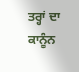ਤਰ੍ਹਾਂ ਦਾ ਕਾਨੂੰਨ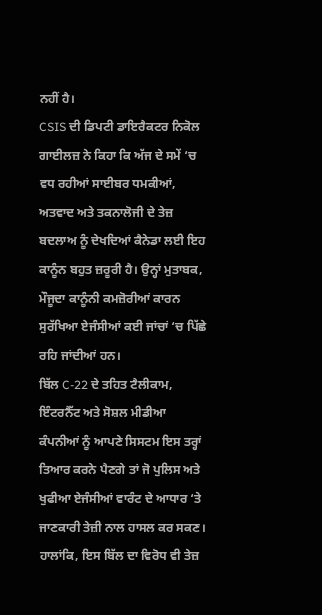ਨਹੀਂ ਹੈ।
CSIS ਦੀ ਡਿਪਟੀ ਡਾਇਰੈਕਟਰ ਨਿਕੋਲ ਗਾਈਲਜ਼ ਨੇ ਕਿਹਾ ਕਿ ਅੱਜ ਦੇ ਸਮੇਂ ‘ਚ ਵਧ ਰਹੀਆਂ ਸਾਈਬਰ ਧਮਕੀਆਂ, ਅਤਵਾਦ ਅਤੇ ਤਕਨਾਲੋਜੀ ਦੇ ਤੇਜ਼ ਬਦਲਾਅ ਨੂੰ ਦੇਖਦਿਆਂ ਕੈਨੇਡਾ ਲਈ ਇਹ ਕਾਨੂੰਨ ਬਹੁਤ ਜ਼ਰੂਰੀ ਹੈ। ਉਨ੍ਹਾਂ ਮੁਤਾਬਕ, ਮੌਜੂਦਾ ਕਾਨੂੰਨੀ ਕਮਜ਼ੋਰੀਆਂ ਕਾਰਨ ਸੁਰੱਖਿਆ ਏਜੰਸੀਆਂ ਕਈ ਜਾਂਚਾਂ ‘ਚ ਪਿੱਛੇ ਰਹਿ ਜਾਂਦੀਆਂ ਹਨ।
ਬਿੱਲ C-22 ਦੇ ਤਹਿਤ ਟੈਲੀਕਾਮ, ਇੰਟਰਨੈੱਟ ਅਤੇ ਸੋਸ਼ਲ ਮੀਡੀਆ ਕੰਪਨੀਆਂ ਨੂੰ ਆਪਣੇ ਸਿਸਟਮ ਇਸ ਤਰ੍ਹਾਂ ਤਿਆਰ ਕਰਨੇ ਪੈਣਗੇ ਤਾਂ ਜੋ ਪੁਲਿਸ ਅਤੇ ਖੁਫੀਆ ਏਜੰਸੀਆਂ ਵਾਰੰਟ ਦੇ ਆਧਾਰ ‘ਤੇ ਜਾਣਕਾਰੀ ਤੇਜ਼ੀ ਨਾਲ ਹਾਸਲ ਕਰ ਸਕਣ। ਹਾਲਾਂਕਿ, ਇਸ ਬਿੱਲ ਦਾ ਵਿਰੋਧ ਵੀ ਤੇਜ਼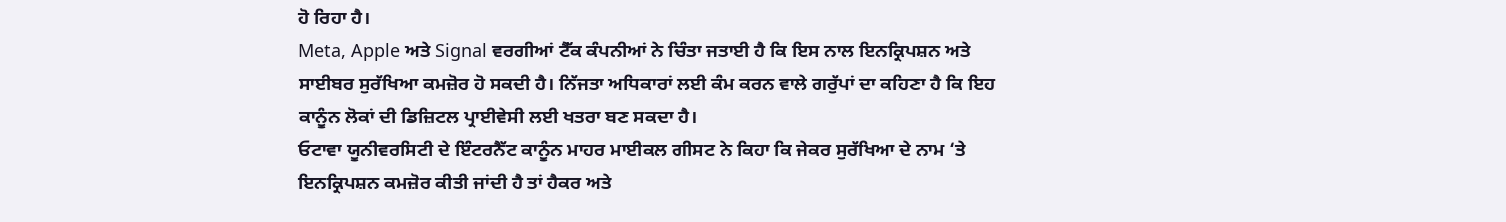ਹੋ ਰਿਹਾ ਹੈ।
Meta, Apple ਅਤੇ Signal ਵਰਗੀਆਂ ਟੈੱਕ ਕੰਪਨੀਆਂ ਨੇ ਚਿੰਤਾ ਜਤਾਈ ਹੈ ਕਿ ਇਸ ਨਾਲ ਇਨਕ੍ਰਿਪਸ਼ਨ ਅਤੇ ਸਾਈਬਰ ਸੁਰੱਖਿਆ ਕਮਜ਼ੋਰ ਹੋ ਸਕਦੀ ਹੈ। ਨਿੱਜਤਾ ਅਧਿਕਾਰਾਂ ਲਈ ਕੰਮ ਕਰਨ ਵਾਲੇ ਗਰੁੱਪਾਂ ਦਾ ਕਹਿਣਾ ਹੈ ਕਿ ਇਹ ਕਾਨੂੰਨ ਲੋਕਾਂ ਦੀ ਡਿਜ਼ਿਟਲ ਪ੍ਰਾਈਵੇਸੀ ਲਈ ਖਤਰਾ ਬਣ ਸਕਦਾ ਹੈ।
ਓਟਾਵਾ ਯੂਨੀਵਰਸਿਟੀ ਦੇ ਇੰਟਰਨੈੱਟ ਕਾਨੂੰਨ ਮਾਹਰ ਮਾਈਕਲ ਗੀਸਟ ਨੇ ਕਿਹਾ ਕਿ ਜੇਕਰ ਸੁਰੱਖਿਆ ਦੇ ਨਾਮ ‘ਤੇ ਇਨਕ੍ਰਿਪਸ਼ਨ ਕਮਜ਼ੋਰ ਕੀਤੀ ਜਾਂਦੀ ਹੈ ਤਾਂ ਹੈਕਰ ਅਤੇ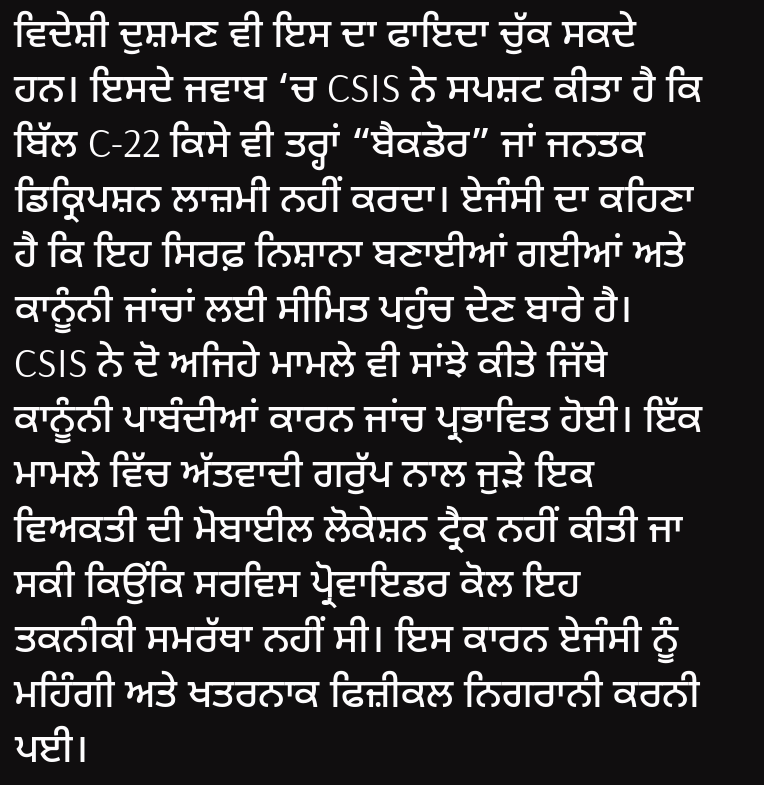ਵਿਦੇਸ਼ੀ ਦੁਸ਼ਮਣ ਵੀ ਇਸ ਦਾ ਫਾਇਦਾ ਚੁੱਕ ਸਕਦੇ ਹਨ। ਇਸਦੇ ਜਵਾਬ ‘ਚ CSIS ਨੇ ਸਪਸ਼ਟ ਕੀਤਾ ਹੈ ਕਿ ਬਿੱਲ C-22 ਕਿਸੇ ਵੀ ਤਰ੍ਹਾਂ “ਬੈਕਡੋਰ” ਜਾਂ ਜਨਤਕ ਡਿਕ੍ਰਿਪਸ਼ਨ ਲਾਜ਼ਮੀ ਨਹੀਂ ਕਰਦਾ। ਏਜੰਸੀ ਦਾ ਕਹਿਣਾ ਹੈ ਕਿ ਇਹ ਸਿਰਫ਼ ਨਿਸ਼ਾਨਾ ਬਣਾਈਆਂ ਗਈਆਂ ਅਤੇ ਕਾਨੂੰਨੀ ਜਾਂਚਾਂ ਲਈ ਸੀਮਿਤ ਪਹੁੰਚ ਦੇਣ ਬਾਰੇ ਹੈ।
CSIS ਨੇ ਦੋ ਅਜਿਹੇ ਮਾਮਲੇ ਵੀ ਸਾਂਝੇ ਕੀਤੇ ਜਿੱਥੇ ਕਾਨੂੰਨੀ ਪਾਬੰਦੀਆਂ ਕਾਰਨ ਜਾਂਚ ਪ੍ਰਭਾਵਿਤ ਹੋਈ। ਇੱਕ ਮਾਮਲੇ ਵਿੱਚ ਅੱਤਵਾਦੀ ਗਰੁੱਪ ਨਾਲ ਜੁੜੇ ਇਕ ਵਿਅਕਤੀ ਦੀ ਮੋਬਾਈਲ ਲੋਕੇਸ਼ਨ ਟ੍ਰੈਕ ਨਹੀਂ ਕੀਤੀ ਜਾ ਸਕੀ ਕਿਉਂਕਿ ਸਰਵਿਸ ਪ੍ਰੋਵਾਇਡਰ ਕੋਲ ਇਹ ਤਕਨੀਕੀ ਸਮਰੱਥਾ ਨਹੀਂ ਸੀ। ਇਸ ਕਾਰਨ ਏਜੰਸੀ ਨੂੰ ਮਹਿੰਗੀ ਅਤੇ ਖਤਰਨਾਕ ਫਿਜ਼ੀਕਲ ਨਿਗਰਾਨੀ ਕਰਨੀ ਪਈ।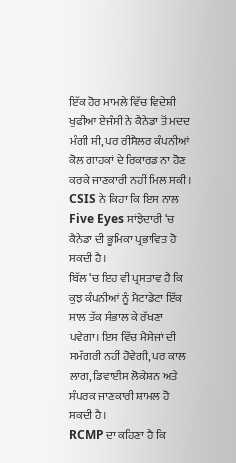ਇੱਕ ਹੋਰ ਮਾਮਲੇ ਵਿੱਚ ਵਿਦੇਸ਼ੀ ਖੁਫੀਆ ਏਜੰਸੀ ਨੇ ਕੈਨੇਡਾ ਤੋਂ ਮਦਦ ਮੰਗੀ ਸੀ, ਪਰ ਰੀਸੈਲਰ ਕੰਪਨੀਆਂ ਕੋਲ ਗਾਹਕਾਂ ਦੇ ਰਿਕਾਰਡ ਨਾ ਹੋਣ ਕਰਕੇ ਜਾਣਕਾਰੀ ਨਹੀਂ ਮਿਲ ਸਕੀ। CSIS ਨੇ ਕਿਹਾ ਕਿ ਇਸ ਨਾਲ Five Eyes ਸਾਂਝੇਦਾਰੀ ‘ਚ ਕੈਨੇਡਾ ਦੀ ਭੂਮਿਕਾ ਪ੍ਰਭਾਵਿਤ ਹੋ ਸਕਦੀ ਹੈ।
ਬਿੱਲ ‘ਚ ਇਹ ਵੀ ਪ੍ਰਸਤਾਵ ਹੈ ਕਿ ਕੁਝ ਕੰਪਨੀਆਂ ਨੂੰ ਮੈਟਾਡੇਟਾ ਇੱਕ ਸਾਲ ਤੱਕ ਸੰਭਾਲ ਕੇ ਰੱਖਣਾ ਪਵੇਗਾ। ਇਸ ਵਿੱਚ ਮੈਸੇਜਾਂ ਦੀ ਸਮੱਗਰੀ ਨਹੀਂ ਹੋਵੇਗੀ, ਪਰ ਕਾਲ ਲਾਗ, ਡਿਵਾਈਸ ਲੋਕੇਸ਼ਨ ਅਤੇ ਸੰਪਰਕ ਜਾਣਕਾਰੀ ਸ਼ਾਮਲ ਹੋ ਸਕਦੀ ਹੈ।
RCMP ਦਾ ਕਹਿਣਾ ਹੈ ਕਿ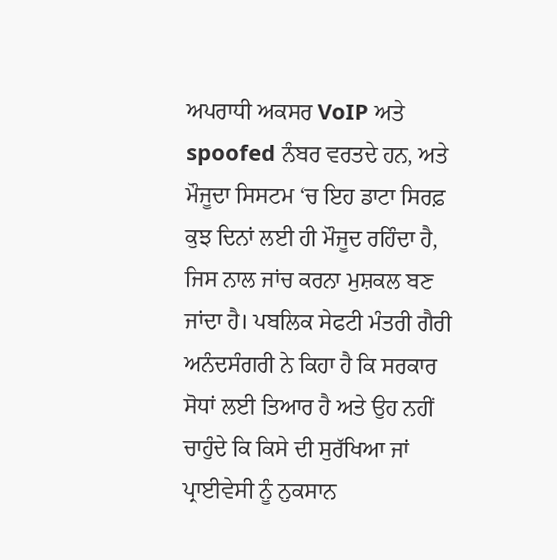ਅਪਰਾਧੀ ਅਕਸਰ VoIP ਅਤੇ spoofed ਨੰਬਰ ਵਰਤਦੇ ਹਨ, ਅਤੇ ਮੌਜੂਦਾ ਸਿਸਟਮ ‘ਚ ਇਹ ਡਾਟਾ ਸਿਰਫ਼ ਕੁਝ ਦਿਨਾਂ ਲਈ ਹੀ ਮੌਜੂਦ ਰਹਿੰਦਾ ਹੈ, ਜਿਸ ਨਾਲ ਜਾਂਚ ਕਰਨਾ ਮੁਸ਼ਕਲ ਬਣ ਜਾਂਦਾ ਹੈ। ਪਬਲਿਕ ਸੇਫਟੀ ਮੰਤਰੀ ਗੈਰੀ ਅਨੰਦਸੰਗਰੀ ਨੇ ਕਿਹਾ ਹੈ ਕਿ ਸਰਕਾਰ ਸੋਧਾਂ ਲਈ ਤਿਆਰ ਹੈ ਅਤੇ ਉਹ ਨਹੀਂ ਚਾਹੁੰਦੇ ਕਿ ਕਿਸੇ ਦੀ ਸੁਰੱਖਿਆ ਜਾਂ ਪ੍ਰਾਈਵੇਸੀ ਨੂੰ ਨੁਕਸਾਨ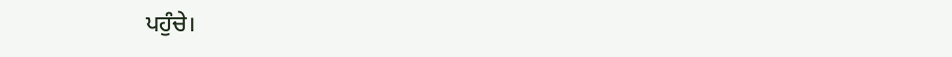ਪਹੁੰਚੇ।